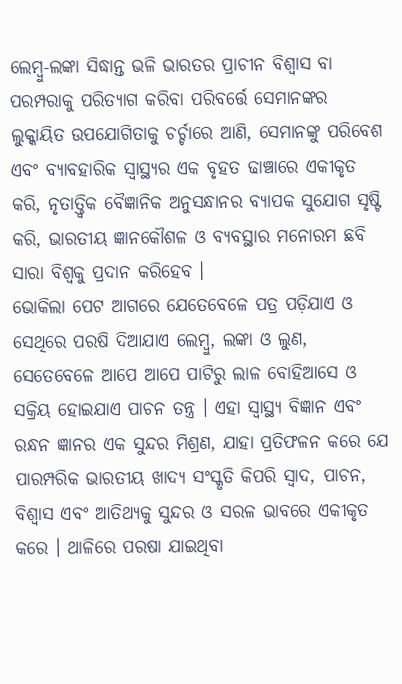ଲେମ୍ବୁ-ଲଙ୍କା ସିଦ୍ଧାନ୍ତ ଭଳି ଭାରତର ପ୍ରାଚୀନ ବିଶ୍ୱାସ ବା ପରମ୍ପରାକୁ ପରିତ୍ୟାଗ କରିବା ପରିବର୍ତ୍ତେ ସେମାନଙ୍କର ଲୁକ୍କାୟିତ ଉପଯୋଗିତାକୁ ଚର୍ଚ୍ଚାରେ ଆଣି, ସେମାନଙ୍କୁ ପରିବେଶ ଏବଂ ବ୍ୟାବହାରିକ ସ୍ୱାସ୍ଥ୍ୟର ଏକ ବୃହତ ଢାଞ୍ଚାରେ ଏକୀକୃତ କରି, ନୃତାତ୍ତ୍ୱିକ ବୈଜ୍ଞାନିକ ଅନୁସନ୍ଧାନର ବ୍ୟାପକ ସୁଯୋଗ ସୃଷ୍ଟି କରି, ଭାରତୀୟ ଜ୍ଞାନକୌଶଳ ଓ ବ୍ୟବସ୍ଥାର ମନୋରମ ଛବି ସାରା ବିଶ୍ୱକୁ ପ୍ରଦାନ କରିହେବ ।
ଭୋକିଲା ପେଟ ଆଗରେ ଯେତେବେଳେ ପତ୍ର ପଡ଼ିଯାଏ ଓ ସେଥିରେ ପରଷି ଦିଆଯାଏ ଲେମ୍ବୁ, ଲଙ୍କା ଓ ଲୁଣ, ସେତେବେଳେ ଆପେ ଆପେ ପାଟିରୁ ଲାଳ ବୋହିଆସେ ଓ ସକ୍ରିୟ ହୋଇଯାଏ ପାଚନ ତନ୍ତ୍ର । ଏହା ସ୍ୱାସ୍ଥ୍ୟ ବିଜ୍ଞାନ ଏବଂ ରନ୍ଧନ ଜ୍ଞାନର ଏକ ସୁନ୍ଦର ମିଶ୍ରଣ, ଯାହା ପ୍ରତିଫଳନ କରେ ଯେ ପାରମ୍ପରିକ ଭାରତୀୟ ଖାଦ୍ୟ ସଂସ୍କୃତି କିପରି ସ୍ୱାଦ, ପାଚନ, ବିଶ୍ୱାସ ଏବଂ ଆତିଥ୍ୟକୁ ସୁନ୍ଦର ଓ ସରଳ ଭାବରେ ଏକୀକୃତ କରେ । ଥାଳିରେ ପରଷା ଯାଇଥିବା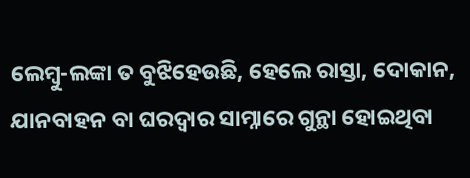ଲେମ୍ବୁ-ଲଙ୍କା ତ ବୁଝିହେଉଛି, ହେଲେ ରାସ୍ତା, ଦୋକାନ, ଯାନବାହନ ବା ଘରଦ୍ୱାର ସାମ୍ନାରେ ଗୁନ୍ଥା ହୋଇଥିବା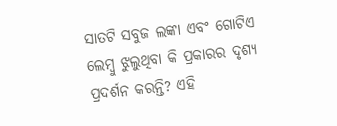ସାତଟି ସବୁଜ ଲଙ୍କା ଏବଂ ଗୋଟିଏ ଲେମ୍ବୁ ଝୁଲୁଥିବା କି ପ୍ରକାରର ଦୃଶ୍ୟ ପ୍ରଦର୍ଶନ କରନ୍ତି? ଏହି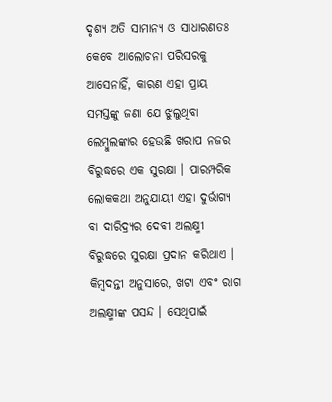ଦୃଶ୍ୟ ଅତି ସାମାନ୍ୟ ଓ ସାଧାରଣତଃ କେବେ ଆଲୋଚନା ପରିସରକୁ ଆସେନାହିଁ, କାରଣ ଏହା ପ୍ରାୟ ସମସ୍ତଙ୍କୁ ଜଣା ଯେ ଝୁଲୁଥିବା ଲେମ୍ବୁଲଙ୍କାର ହେଉଛି ଖରାପ ନଜର ବିରୁଦ୍ଧରେ ଏକ ସୁରକ୍ଷା । ପାରମ୍ପରିକ ଲୋକକଥା ଅନୁଯାୟୀ ଏହା ଦୁର୍ଭାଗ୍ୟ ବା ଦାରିଦ୍ର୍ୟର ଦେବୀ ଅଲକ୍ଷ୍ମୀ ବିରୁଦ୍ଧରେ ସୁରକ୍ଷା ପ୍ରଦାନ କରିଥାଏ । କିମ୍ବଦନ୍ତୀ ଅନୁସାରେ, ଖଟା ଏବଂ ରାଗ ଅଲକ୍ଷ୍ମୀଙ୍କ ପସନ୍ଦ । ସେଥିପାଇଁ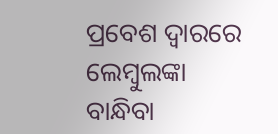ପ୍ରବେଶ ଦ୍ୱାରରେ ଲେମ୍ବୁଲଙ୍କା ବାନ୍ଧିବା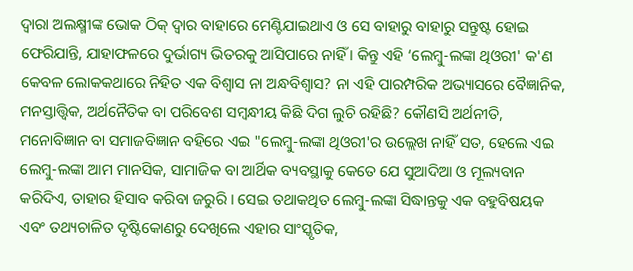ଦ୍ୱାରା ଅଲକ୍ଷ୍ମୀଙ୍କ ଭୋକ ଠିକ୍ ଦ୍ୱାର ବାହାରେ ମେଣ୍ଟିଯାଇଥାଏ ଓ ସେ ବାହାରୁ ବାହାରୁ ସନ୍ତୁଷ୍ଟ ହୋଇ ଫେରିଯାନ୍ତି, ଯାହାଫଳରେ ଦୁର୍ଭାଗ୍ୟ ଭିତରକୁ ଆସିପାରେ ନାହିଁ । କିନ୍ତୁ ଏହି ‘ଲେମ୍ବୁ-ଲଙ୍କା ଥିଓରୀ' କ'ଣ କେବଳ ଲୋକକଥାରେ ନିହିତ ଏକ ବିଶ୍ୱାସ ନା ଅନ୍ଧବିଶ୍ୱାସ? ନା ଏହି ପାରମ୍ପରିକ ଅଭ୍ୟାସରେ ବୈଜ୍ଞାନିକ, ମନସ୍ତାତ୍ତ୍ୱିକ, ଅର୍ଥନୈତିକ ବା ପରିବେଶ ସମ୍ବନ୍ଧୀୟ କିଛି ଦିଗ ଲୁଚି ରହିଛି? କୌଣସି ଅର୍ଥନୀତି, ମନୋବିଜ୍ଞାନ ବା ସମାଜବିଜ୍ଞାନ ବହିରେ ଏଇ "ଲେମ୍ବୁ-ଲଙ୍କା ଥିଓରୀ'ର ଉଲ୍ଲେଖ ନାହିଁ ସତ, ହେଲେ ଏଇ ଲେମ୍ବୁ-ଲଙ୍କା ଆମ ମାନସିକ, ସାମାଜିକ ବା ଆର୍ଥିକ ବ୍ୟବସ୍ଥାକୁ କେତେ ଯେ ସୁଆଦିଆ ଓ ମୂଲ୍ୟବାନ କରିଦିଏ, ତାହାର ହିସାବ କରିବା ଜରୁରି । ସେଇ ତଥାକଥିତ ଲେମ୍ବୁ-ଲଙ୍କା ସିଦ୍ଧାନ୍ତକୁ ଏକ ବହୁବିଷୟକ ଏବଂ ତଥ୍ୟଚାଳିତ ଦୃଷ୍ଟିକୋଣରୁ ଦେଖିଲେ ଏହାର ସାଂସ୍କୃତିକ,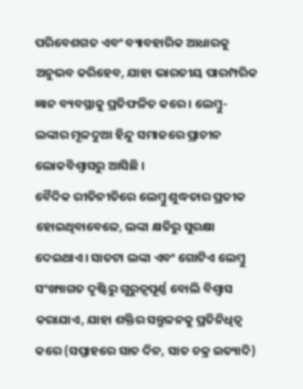ପରିବେଶଗତ ଏବଂ ବ୍ୟାବହାରିକ ଆଧାରକୁ ଅନୁଭବ କରିହେବ, ଯାହା ଭାରତୀୟ ପାରମ୍ପରିକ ଜ୍ଞାନ ବ୍ୟବସ୍ଥାକୁ ପ୍ରତିଫଳିତ କରେ । ଲେମ୍ବୁ-ଲଙ୍କାର ମୂଳଦୁଆ ହିନ୍ଦୁ ସମାଜରେ ପ୍ରାଚୀନ ଲୋକବିଶ୍ୱାସରୁ ଆସିଛି ।
ବୈଦିକ ରୀତିନୀତିରେ ଲେମ୍ବୁ ଶୁଦ୍ଧତାର ପ୍ରତୀକ ହୋଇଥିବାବେଳେ, ଲଙ୍କା କ୍ଷତିରୁ ସୁରକ୍ଷା ଦେଇଥାଏ । ସାତଟା ଲଙ୍କା ଏବଂ ଗୋଟିଏ ଲେମ୍ବୁ ସଂଖ୍ୟାଗତ ଦୃଷ୍ଟିରୁ ଗୁରୁତ୍ୱପୂର୍ଣ୍ଣ ବୋଲି ବିଶ୍ୱାସ କରାଯାଏ, ଯାହା ଶକ୍ତିର ସନ୍ତୁଳନକୁ ପ୍ରତିନିଧିତ୍ୱ କରେ (ସପ୍ତାହରେ ସାତ ଦିନ, ସାତ ଚକ୍ର ଇତ୍ୟାଦି)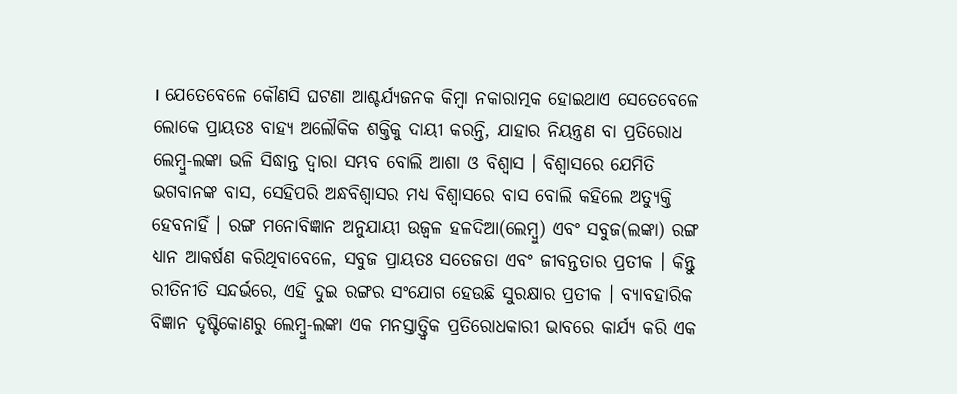। ଯେତେବେଳେ କୌଣସି ଘଟଣା ଆଶ୍ଚର୍ଯ୍ୟଜନକ କିମ୍ବା ନକାରାତ୍ମକ ହୋଇଥାଏ ସେତେବେଳେ ଲୋକେ ପ୍ରାୟତଃ ବାହ୍ୟ ଅଲୌକିକ ଶକ୍ତିକୁ ଦାୟୀ କରନ୍ତି, ଯାହାର ନିୟନ୍ତ୍ରଣ ବା ପ୍ରତିରୋଧ ଲେମ୍ବୁ-ଲଙ୍କା ଭଳି ସିଦ୍ଧାନ୍ତ ଦ୍ୱାରା ସମ୍ଭବ ବୋଲି ଆଶା ଓ ବିଶ୍ୱାସ । ବିଶ୍ୱାସରେ ଯେମିତି ଭଗବାନଙ୍କ ବାସ, ସେହିପରି ଅନ୍ଧବିଶ୍ୱାସର ମଧ୍ୟ ବିଶ୍ୱାସରେ ବାସ ବୋଲି କହିଲେ ଅତ୍ୟୁକ୍ତି ହେବନାହିଁ । ରଙ୍ଗ ମନୋବିଜ୍ଞାନ ଅନୁଯାୟୀ ଉଜ୍ୱଳ ହଳଦିଆ(ଲେମ୍ବୁ) ଏବଂ ସବୁଜ(ଲଙ୍କା) ରଙ୍ଗ ଧ୍ୟାନ ଆକର୍ଷଣ କରିଥିବାବେଳେ, ସବୁଜ ପ୍ରାୟତଃ ସତେଜତା ଏବଂ ଜୀବନ୍ତତାର ପ୍ରତୀକ । କିନ୍ତୁ ରୀତିନୀତି ସନ୍ଦର୍ଭରେ, ଏହି ଦୁଇ ରଙ୍ଗର ସଂଯୋଗ ହେଉଛି ସୁରକ୍ଷାର ପ୍ରତୀକ । ବ୍ୟାବହାରିକ ବିଜ୍ଞାନ ଦୃଷ୍ଟିକୋଣରୁ ଲେମ୍ବୁ-ଲଙ୍କା ଏକ ମନସ୍ତାତ୍ତ୍ୱିକ ପ୍ରତିରୋଧକାରୀ ଭାବରେ କାର୍ଯ୍ୟ କରି ଏକ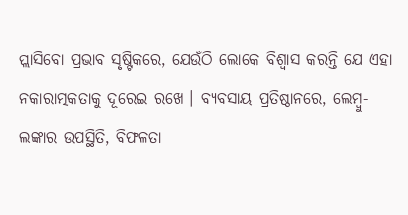ପ୍ଲାସିବୋ ପ୍ରଭାବ ସୃଷ୍ଟିକରେ, ଯେଉଁଠି ଲୋକେ ବିଶ୍ୱାସ କରନ୍ତି ଯେ ଏହା ନକାରାତ୍ମକତାକୁ ଦୂରେଇ ରଖେ । ବ୍ୟବସାୟ ପ୍ରତିଷ୍ଠାନରେ, ଲେମ୍ବୁ-ଲଙ୍କାର ଉପସ୍ଥିତି, ବିଫଳତା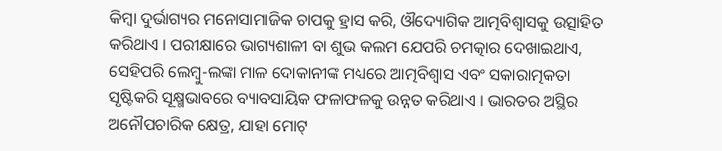କିମ୍ବା ଦୁର୍ଭାଗ୍ୟର ମନୋସାମାଜିକ ଚାପକୁ ହ୍ରାସ କରି, ଔଦ୍ୟୋଗିକ ଆତ୍ମବିଶ୍ୱାସକୁ ଉତ୍ସାହିତ କରିଥାଏ । ପରୀକ୍ଷାରେ ଭାଗ୍ୟଶାଳୀ ବା ଶୁଭ କଲମ ଯେପରି ଚମତ୍କାର ଦେଖାଇଥାଏ, ସେହିପରି ଲେମ୍ବୁ-ଲଙ୍କା ମାଳ ଦୋକାନୀଙ୍କ ମଧ୍ୟରେ ଆତ୍ମବିଶ୍ୱାସ ଏବଂ ସକାରାତ୍ମକତା ସୃଷ୍ଟିକରି ସୂକ୍ଷ୍ମଭାବରେ ବ୍ୟାବସାୟିକ ଫଳାଫଳକୁ ଉନ୍ନତ କରିଥାଏ । ଭାରତର ଅସ୍ଥିର ଅନୌପଚାରିକ କ୍ଷେତ୍ର, ଯାହା ମୋଟ୍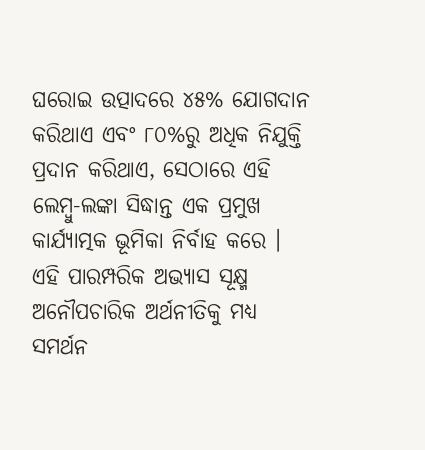ଘରୋଇ ଉତ୍ପାଦରେ ୪୫% ଯୋଗଦାନ କରିଥାଏ ଏବଂ ୮୦%ରୁ ଅଧିକ ନିଯୁକ୍ତି ପ୍ରଦାନ କରିଥାଏ, ସେଠାରେ ଏହି ଲେମ୍ବୁ-ଲଙ୍କା ସିଦ୍ଧାନ୍ତ ଏକ ପ୍ରମୁଖ କାର୍ଯ୍ୟାତ୍ମକ ଭୂମିକା ନିର୍ବାହ କରେ । ଏହି ପାରମ୍ପରିକ ଅଭ୍ୟାସ ସୂକ୍ଷ୍ମ ଅନୌପଚାରିକ ଅର୍ଥନୀତିକୁ ମଧ୍ୟ ସମର୍ଥନ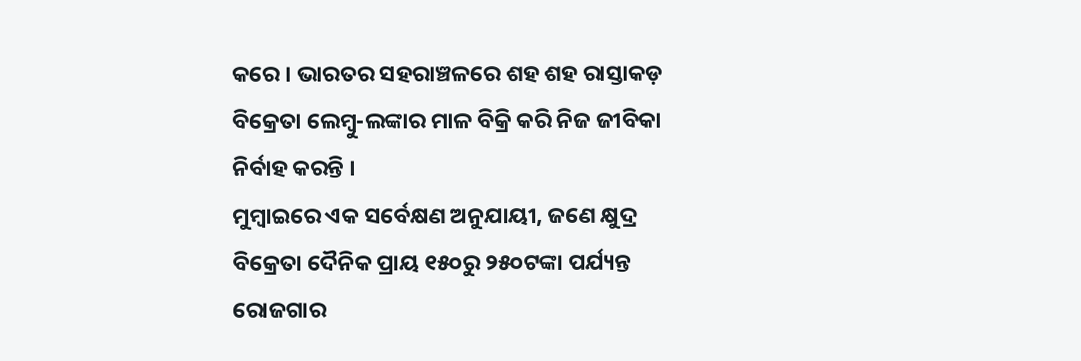କରେ । ଭାରତର ସହରାଞ୍ଚଳରେ ଶହ ଶହ ରାସ୍ତାକଡ଼ ବିକ୍ରେତା ଲେମ୍ବୁ-ଲଙ୍କାର ମାଳ ବିକ୍ରି କରି ନିଜ ଜୀବିକା ନିର୍ବାହ କରନ୍ତି ।
ମୁମ୍ବାଇରେ ଏକ ସର୍ବେକ୍ଷଣ ଅନୁଯାୟୀ, ଜଣେ କ୍ଷୁଦ୍ର ବିକ୍ରେତା ଦୈନିକ ପ୍ରାୟ ୧୫୦ରୁ ୨୫୦ଟଙ୍କା ପର୍ଯ୍ୟନ୍ତ ରୋଜଗାର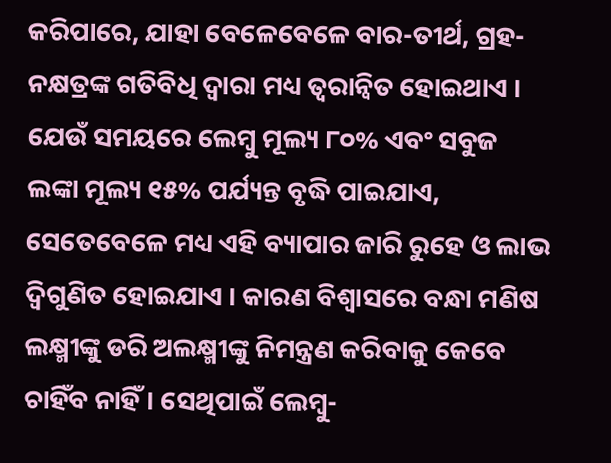କରିପାରେ, ଯାହା ବେଳେବେଳେ ବାର-ତୀର୍ଥ, ଗ୍ରହ-ନକ୍ଷତ୍ରଙ୍କ ଗତିବିଧି ଦ୍ୱାରା ମଧ୍ୟ ତ୍ୱରାନ୍ୱିତ ହୋଇଥାଏ । ଯେଉଁ ସମୟରେ ଲେମ୍ବୁ ମୂଲ୍ୟ ୮୦% ଏବଂ ସବୁଜ ଲଙ୍କା ମୂଲ୍ୟ ୧୫% ପର୍ଯ୍ୟନ୍ତ ବୃଦ୍ଧି ପାଇଯାଏ, ସେତେବେଳେ ମଧ୍ୟ ଏହି ବ୍ୟାପାର ଜାରି ରୁହେ ଓ ଲାଭ ଦ୍ୱିଗୁଣିତ ହୋଇଯାଏ । କାରଣ ବିଶ୍ୱାସରେ ବନ୍ଧା ମଣିଷ ଲକ୍ଷ୍ମୀଙ୍କୁ ଡରି ଅଲକ୍ଷ୍ମୀଙ୍କୁ ନିମନ୍ତ୍ରଣ କରିବାକୁ କେବେ ଚାହିଁବ ନାହିଁ । ସେଥିପାଇଁ ଲେମ୍ବୁ-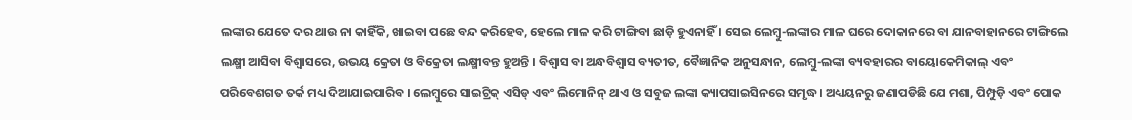ଲଙ୍କାର ଯେତେ ଦର ଥାଉ ନା କାହିଁକି, ଖାଇବା ପଛେ ବନ୍ଦ କରିହେବ, ହେଲେ ମାଳ କରି ଟାଙ୍ଗିବା ଛାଡ଼ି ହୁଏନାହିଁ । ସେଇ ଲେମ୍ବୁ-ଲଙ୍କାର ମାଳ ଘରେ ଦୋକାନରେ ବା ଯାନବାହାନରେ ଟାଙ୍ଗିଲେ ଲକ୍ଷ୍ମୀ ଆସିବା ବିଶ୍ୱାସରେ, ଉଭୟ କ୍ରେତା ଓ ବିକ୍ରେତା ଲକ୍ଷ୍ମୀବନ୍ତ ହୁଅନ୍ତି । ବିଶ୍ୱାସ ବା ଅନ୍ଧବିଶ୍ୱାସ ବ୍ୟତୀତ, ବୈଜ୍ଞାନିକ ଅନୁସନ୍ଧାନ, ଲେମ୍ବୁ-ଲଙ୍କା ବ୍ୟବହାରର ବାୟୋକେମିକାଲ୍ ଏବଂ ପରିବେଶଗତ ତର୍କ ମଧ୍ୟ ଦିଆଯାଇପାରିବ । ଲେମ୍ବୁରେ ସାଇଟ୍ରିକ୍ ଏସିଡ୍ ଏବଂ ଲିମୋନିନ୍ ଥାଏ ଓ ସବୁଜ ଲଙ୍କା କ୍ୟାପସାଇସିନରେ ସମୃଦ୍ଧ । ଅଧ୍ୟୟନରୁ ଜଣାପଡିଛି ଯେ ମଶା, ପିମ୍ପୁଡ଼ି ଏବଂ ପୋକ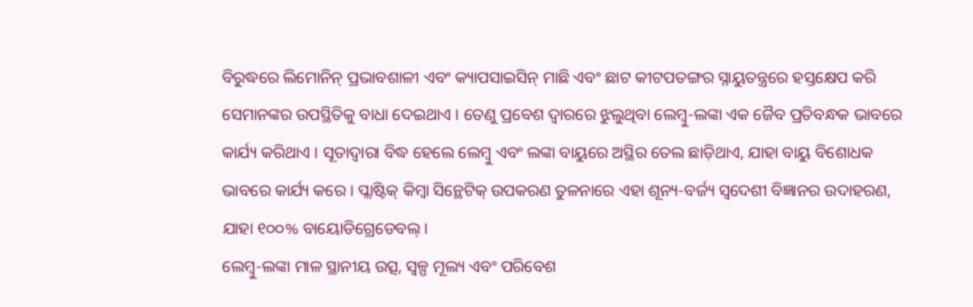ବିରୁଦ୍ଧରେ ଲିମୋନିନ୍ ପ୍ରଭାବଶାଳୀ ଏବଂ କ୍ୟାପସାଇସିନ୍ ମାଛି ଏବଂ ଛାଟ କୀଟପତଙ୍ଗର ସ୍ନାୟୁତନ୍ତ୍ରରେ ହସ୍ତକ୍ଷେପ କରି ସେମାନଙ୍କର ଉପସ୍ଥିତିକୁ ବାଧା ଦେଇଥାଏ । ତେଣୁ ପ୍ରବେଶ ଦ୍ୱାରରେ ଝୁଲୁଥିବା ଲେମ୍ବୁ-ଲଙ୍କା ଏକ ଜୈବ ପ୍ରତିବନ୍ଧକ ଭାବରେ କାର୍ଯ୍ୟ କରିଥାଏ । ସୂତାଦ୍ୱାରା ବିଦ୍ଧ ହେଲେ ଲେମ୍ବୁ ଏବଂ ଲଙ୍କା ବାୟୁରେ ଅସ୍ଥିର ତେଲ ଛାଡ଼ିଥାଏ, ଯାହା ବାୟୁ ବିଶୋଧକ ଭାବରେ କାର୍ଯ୍ୟ କରେ । ପ୍ଲାଷ୍ଟିକ୍ କିମ୍ବା ସିନ୍ଥେଟିକ୍ ଉପକରଣ ତୁଳନାରେ ଏହା ଶୂନ୍ୟ-ବର୍ଜ୍ୟ ସ୍ୱଦେଶୀ ବିଜ୍ଞାନର ଉଦାହରଣ, ଯାହା ୧୦୦% ବାୟୋଡିଗ୍ରେଡେବଲ୍ ।
ଲେମ୍ବୁ-ଲଙ୍କା ମାଳ ସ୍ଥାନୀୟ ଉତ୍ସ, ସ୍ୱଳ୍ପ ମୂଲ୍ୟ ଏବଂ ପରିବେଶ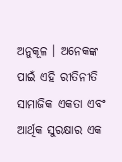ଅନୁକୂଳ । ଅନେକଙ୍କ ପାଇଁ ଏହି ରୀତିନୀତି ସାମାଜିକ ଏକତା ଏବଂ ଆର୍ଥିକ ସୁରକ୍ଷାର ଏକ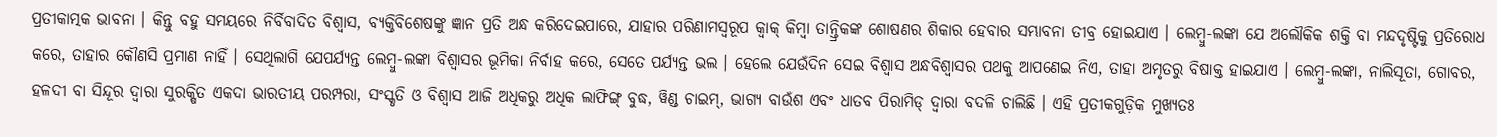ପ୍ରତୀକାତ୍ମକ ଭାବନା । କିନ୍ତୁ ବହୁ ସମୟରେ ନିର୍ବିବାଦିତ ବିଶ୍ୱାସ, ବ୍ୟକ୍ତିବିଶେଷଙ୍କୁ ଜ୍ଞାନ ପ୍ରତି ଅନ୍ଧ କରିଦେଇପାରେ, ଯାହାର ପରିଣାମସ୍ୱରୂପ କ୍ୱାକ୍ କିମ୍ବା ତାନ୍ତ୍ରିକଙ୍କ ଶୋଷଣର ଶିକାର ହେବାର ସମ୍ଭାବନା ତୀବ୍ର ହୋଇଯାଏ । ଲେମ୍ବୁ-ଲଙ୍କା ଯେ ଅଲୌକିକ ଶକ୍ତି ବା ମନ୍ଦଦୃଷ୍ଟିକୁ ପ୍ରତିରୋଧ କରେ, ତାହାର କୌଣସି ପ୍ରମାଣ ନାହିଁ । ସେଥିଲାଗି ଯେପର୍ଯ୍ୟନ୍ତ ଲେମ୍ବୁ-ଲଙ୍କା ବିଶ୍ୱାସର ଭୂମିକା ନିର୍ବାହ କରେ, ସେତେ ପର୍ଯ୍ୟନ୍ତ ଭଲ । ହେଲେ ଯେଉଁଦିନ ସେଇ ବିଶ୍ୱାସ ଅନ୍ଧବିଶ୍ୱାସର ପଥକୁ ଆପଣେଇ ନିଏ, ତାହା ଅମୃତରୁ ବିଷାକ୍ତ ହାଇଯାଏ । ଲେମ୍ବୁ-ଲଙ୍କା, ନାଲିସୂତା, ଗୋବର, ହଳଦୀ ବା ସିନ୍ଦୂର ଦ୍ୱାରା ସୁରକ୍ଷିତ ଏକଦା ଭାରତୀୟ ପରମ୍ପରା, ସଂସ୍କୃତି ଓ ବିଶ୍ୱାସ ଆଜି ଅଧିକରୁ ଅଧିକ ଲାଫିଙ୍ଗ୍ ବୁଦ୍ଧ, ୱିଣ୍ଡ ଚାଇମ୍, ଭାଗ୍ୟ ବାଉଁଶ ଏବଂ ଧାତବ ପିରାମିଡ୍ ଦ୍ୱାରା ବଦଳି ଚାଲିଛି । ଏହି ପ୍ରତୀକଗୁଡ଼ିକ ମୁଖ୍ୟତଃ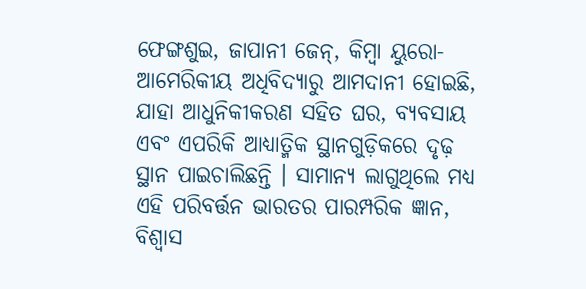ଫେଙ୍ଗଶୁଇ, ଜାପାନୀ ଜେନ୍, କିମ୍ବା ୟୁରୋ-ଆମେରିକୀୟ ଅଧିବିଦ୍ୟାରୁ ଆମଦାନୀ ହୋଇଛି, ଯାହା ଆଧୁନିକୀକରଣ ସହିତ ଘର, ବ୍ୟବସାୟ ଏବଂ ଏପରିକି ଆଧ୍ୟାତ୍ମିକ ସ୍ଥାନଗୁଡ଼ିକରେ ଦୃଢ଼ ସ୍ଥାନ ପାଇଚାଲିଛନ୍ତି । ସାମାନ୍ୟ ଲାଗୁଥିଲେ ମଧ୍ୟ ଏହି ପରିବର୍ତ୍ତନ ଭାରତର ପାରମ୍ପରିକ ଜ୍ଞାନ, ବିଶ୍ୱାସ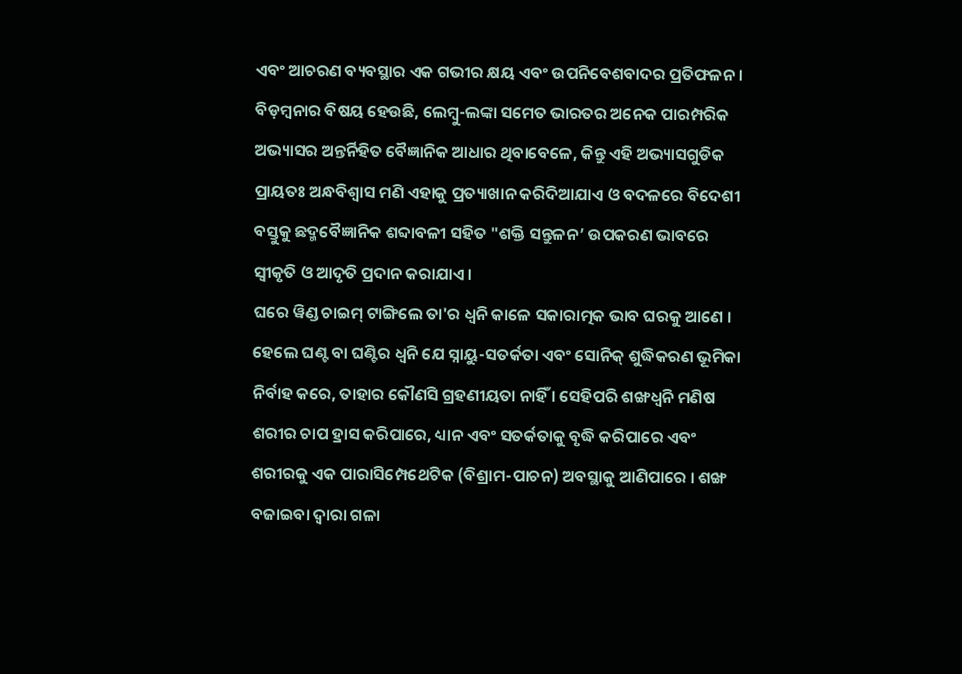ଏବଂ ଆଚରଣ ବ୍ୟବସ୍ଥାର ଏକ ଗଭୀର କ୍ଷୟ ଏବଂ ଉପନିବେଶବାଦର ପ୍ରତିଫଳନ । ବିଡ଼ମ୍ବନାର ବିଷୟ ହେଉଛି, ଲେମ୍ବୁ-ଲଙ୍କା ସମେତ ଭାରତର ଅନେକ ପାରମ୍ପରିକ ଅଭ୍ୟାସର ଅନ୍ତର୍ନିହିତ ବୈଜ୍ଞାନିକ ଆଧାର ଥିବାବେଳେ, କିନ୍ତୁ ଏହି ଅଭ୍ୟାସଗୁଡିକ ପ୍ରାୟତଃ ଅନ୍ଧବିଶ୍ୱାସ ମଣି ଏହାକୁ ପ୍ରତ୍ୟାଖାନ କରିଦିଆଯାଏ ଓ ବଦଳରେ ବିଦେଶୀ ବସ୍ତୁକୁ ଛଦ୍ମବୈଜ୍ଞାନିକ ଶବ୍ଦାବଳୀ ସହିତ "ଶକ୍ତି ସନ୍ତୁଳନ’ ଉପକରଣ ଭାବରେ ସ୍ୱୀକୃତି ଓ ଆଦୃତି ପ୍ରଦାନ କରାଯାଏ ।
ଘରେ ୱିଣ୍ଡ ଚାଇମ୍ ଟାଙ୍ଗିଲେ ତା'ର ଧ୍ୱନି କାଳେ ସକାରାତ୍ମକ ଭାବ ଘରକୁ ଆଣେ । ହେଲେ ଘଣ୍ଟ ବା ଘଣ୍ଟିର ଧ୍ୱନି ଯେ ସ୍ନାୟୁ-ସତର୍କତା ଏବଂ ସୋନିକ୍ ଶୁଦ୍ଧିକରଣ ଭୂମିକା ନିର୍ବାହ କରେ, ତାହାର କୌଣସି ଗ୍ରହଣୀୟତା ନାହିଁ । ସେହିପରି ଶଙ୍ଖଧ୍ୱନି ମଣିଷ ଶରୀର ଚାପ ହ୍ରାସ କରିପାରେ, ଧ୍ୟାନ ଏବଂ ସତର୍କତାକୁ ବୃଦ୍ଧି କରିପାରେ ଏବଂ ଶରୀରକୁ ଏକ ପାରାସିମ୍ପେଥେଟିକ (ବିଶ୍ରାମ-ପାଚନ) ଅବସ୍ଥାକୁ ଆଣିପାରେ । ଶଙ୍ଖ ବଜାଇବା ଦ୍ୱାରା ଗଳା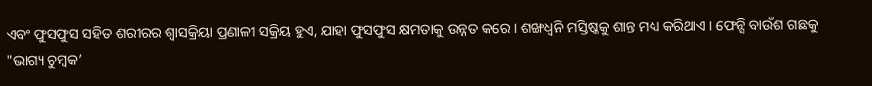ଏବଂ ଫୁସଫୁସ ସହିତ ଶରୀରର ଶ୍ୱାସକ୍ରିୟା ପ୍ରଣାଳୀ ସକ୍ରିୟ ହୁଏ, ଯାହା ଫୁସଫୁସ କ୍ଷମତାକୁ ଉନ୍ନତ କରେ । ଶଙ୍ଖଧ୍ୱନି ମସ୍ତିଷ୍କକୁ ଶାନ୍ତ ମଧ୍ୟ କରିଥାଏ । ଫେନ୍ସି ବାଉଁଶ ଗଛକୁ "ଭାଗ୍ୟ ଚୁମ୍ବକ’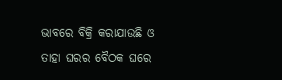ଭାବରେ ବିକ୍ରି କରାଯାଉଛି ଓ ତାହା ଘରର ବୈଠକ ଘରେ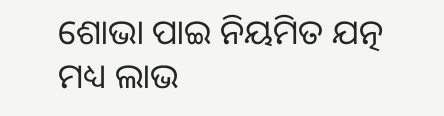ଶୋଭା ପାଇ ନିୟମିତ ଯତ୍ନ ମଧ୍ୟ ଲାଭ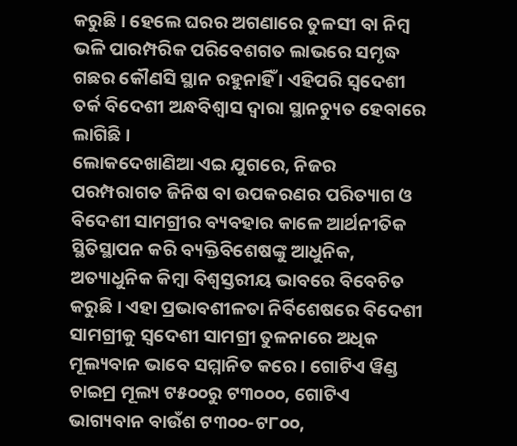କରୁଛି । ହେଲେ ଘରର ଅଗଣାରେ ତୁଳସୀ ବା ନିମ୍ବ ଭଳି ପାରମ୍ପରିକ ପରିବେଶଗତ ଲାଭରେ ସମୃଦ୍ଧ ଗଛର କୌଣସି ସ୍ଥାନ ରହୁନାହିଁ । ଏହିପରି ସ୍ୱଦେଶୀ ତର୍କ ବିଦେଶୀ ଅନ୍ଧବିଶ୍ୱାସ ଦ୍ୱାରା ସ୍ଥାନଚ୍ୟୁତ ହେବାରେ ଲାଗିଛି ।
ଲୋକଦେଖାଣିଆ ଏଇ ଯୁଗରେ, ନିଜର ପରମ୍ପରାଗତ ଜିନିଷ ବା ଉପକରଣର ପରିତ୍ୟାଗ ଓ ବିଦେଶୀ ସାମଗ୍ରୀର ବ୍ୟବହାର କାଳେ ଆର୍ଥନୀତିକ ସ୍ଥିତିସ୍ଥାପନ କରି ବ୍ୟକ୍ତିବିଶେଷଙ୍କୁ ଆଧୁନିକ, ଅତ୍ୟାଧୁନିକ କିମ୍ବା ବିଶ୍ୱସ୍ତରୀୟ ଭାବରେ ବିବେଚିତ କରୁଛି । ଏହା ପ୍ରଭାବଶୀଳତା ନିର୍ବିଶେଷରେ ବିଦେଶୀ ସାମଗ୍ରୀକୁ ସ୍ୱଦେଶୀ ସାମଗ୍ରୀ ତୁଳନାରେ ଅଧିକ ମୂଲ୍ୟବାନ ଭାବେ ସମ୍ମାନିତ କରେ । ଗୋଟିଏ ୱିଣ୍ଡ ଚାଇମ୍ର ମୂଲ୍ୟ ଟ୫୦୦ରୁ ଟ୩୦୦୦, ଗୋଟିଏ ଭାଗ୍ୟବାନ ବାଉଁଶ ଟ୩୦୦-ଟ୮୦୦,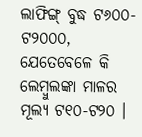ଲାଫିଙ୍ଗ୍ ବୁଦ୍ଧ ଟ୬୦୦-ଟ୨୦୦୦, ଯେତେବେଳେ କି ଲେମ୍ବୁଲଙ୍କା ମାଳର ମୂଲ୍ୟ ଟ୧୦-ଟ୨୦ ।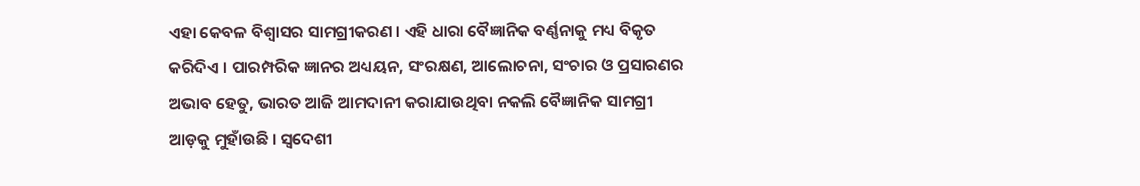ଏହା କେବଳ ବିଶ୍ୱାସର ସାମଗ୍ରୀକରଣ । ଏହି ଧାରା ବୈଜ୍ଞାନିକ ବର୍ଣ୍ଣନାକୁ ମଧ୍ୟ ବିକୃତ କରିଦିଏ । ପାରମ୍ପରିକ ଜ୍ଞାନର ଅଧ୍ୟୟନ, ସଂରକ୍ଷଣ, ଆଲୋଚନା, ସଂଚାର ଓ ପ୍ରସାରଣର ଅଭାବ ହେତୁ, ଭାରତ ଆଜି ଆମଦାନୀ କରାଯାଉଥିବା ନକଲି ବୈଜ୍ଞାନିକ ସାମଗ୍ରୀ ଆଡ଼କୁ ମୁହାଁଉଛି । ସ୍ୱଦେଶୀ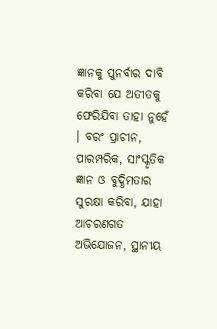ଜ୍ଞାନକୁ ପୁନର୍ବାର ଦାବି କରିବା ଯେ ଅତୀତକୁ ଫେରିଯିବା ତାହା ନୁହେଁ । ବରଂ ପ୍ରାଚୀନ, ପାରମ୍ପରିକ, ସାଂସ୍କୃତିକ ଜ୍ଞାନ ଓ ବୁଦ୍ଧିମତାର ସୁରକ୍ଷା କରିବା, ଯାହା ଆଚରଣଗତ ଅଭିଯୋଜନ, ସ୍ଥାନୀୟ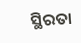ସ୍ଥିରତା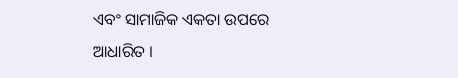ଏବଂ ସାମାଜିକ ଏକତା ଉପରେ ଆଧାରିତ ।